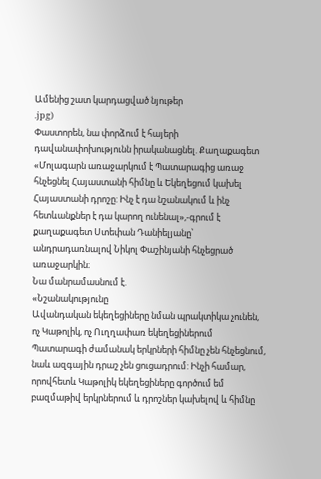Ամենից շատ կարդացված նյութեր
.jpg)
Փաստորեն, նա փորձում է հայերի դավանափոխությունն իրականացնել. Քաղաքագետ
«Մոլագարն առաջարկում է Պատարագից առաջ հնչեցնել Հայաստանի հիմնը և Եկեղեցում կախել Հայաստանի դրոշը: Ինչ է դա նշանակում և ինչ հետևանքներ է դա կարող ունենալ»,-գրում է քաղաքագետ Ստեփան Դանիելյանը՝ անդրադառնալով Նիկոլ Փաշինյանի հնչեցրած առաջարկին։
Նա մանրամասնում է.
«Նշանակությունը
Ավանդական եկեղեցիները նման պրակտիկա չունեն, ոչ Կաթոլիկ, ոչ Ուղղափառ եկեղեցիներում Պատարագի ժամանակ երկրների հիմնը չեն հնչեցնում, նաև ազգային դրաշ չեն ցուցադրում: Ինչի համար, որովհետև Կաթոլիկ եկեղեցիները գործում եմ բազմաթիվ երկրներում և դրոշներ կախելով և հիմնը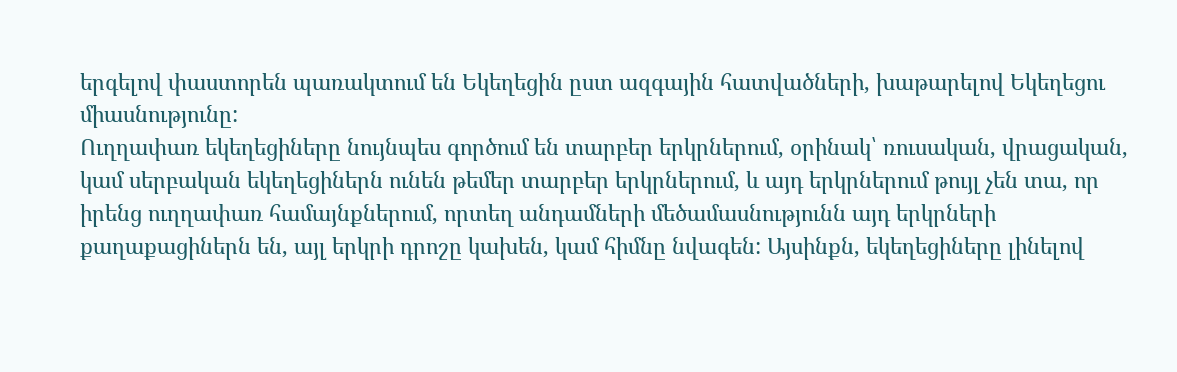երգելով փաստորեն պառակտում են Եկեղեցին ըստ ազգային հատվածների, խաթարելով Եկեղեցու միասնությունը:
Ուղղափառ եկեղեցիները նույնպես գործում են տարբեր երկրներում, օրինակ՝ ռուսական, վրացական, կամ սերբական եկեղեցիներն ունեն թեմեր տարբեր երկրներում, և այդ երկրներում թույլ չեն տա, որ իրենց ուղղափառ համայնքներում, որտեղ անդամների մեծամասնությունն այդ երկրների քաղաքացիներն են, այլ երկրի դրոշը կախեն, կամ հիմնը նվագեն: Այսինքն, եկեղեցիները լինելով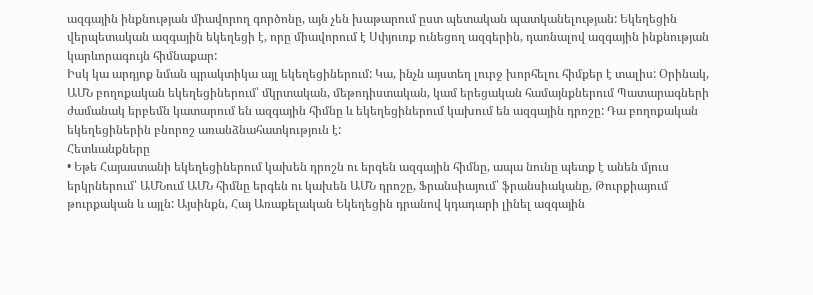ազգային ինքնության միավորող գործոնը, այն չեն խաթարում ըստ պետական պատկանելության: Եկեղեցին վերպետական ազգային եկեղեցի է, որը միավորում է Սփյուռք ունեցող ազգերին, դառնալով ազգային ինքնության կարևորագույն հիմնաքար:
Իսկ կա արդյոք նման պրակտիկա այլ եկեղեցիներում: Կա, ինչն այստեղ լուրջ խորհելու հիմքեր է տալիս: Օրինակ, ԱՄՆ բողոքական եկեղեցիներում՝ մկրտական, մեթոդիստական, կամ երեցական համայնքներում Պատարագների ժամանակ երբեմն կատարում են ազգային հիմնը և եկեղեցիներում կախում են ազգային դրոշը: Դա բողոքական եկեղեցիներին բնորոշ առանձնահատկություն է:
Հետևանքները
• Եթե Հայաստանի եկեղեցիներում կախեն դրոշն ու երգեն ազգային հիմնը, ապա նունը պետք է անեն մյուս երկրներում՝ ԱՄՆում ԱՄՆ հիմնը երգեն ու կախեն ԱՄՆ դրոշը, Ֆրանսիայում՝ ֆրանսիականը, Թուրքիայում թուրքական և այլն: Այսինքն, Հայ Առաքելական Եկեղեցին դրանով կդադարի լինել ազգային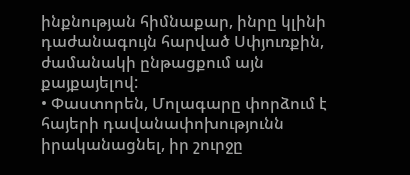ինքնության հիմնաքար, ինրը կլինի դաժանագույն հարված Սփյուռքին, ժամանակի ընթացքում այն քայքայելով:
• Փաստորեն, Մոլագարը փորձում է հայերի դավանափոխությունն իրականացնել, իր շուրջը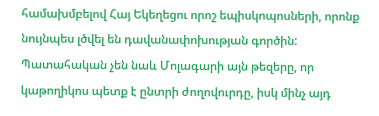համախմբելով Հայ Եկեղեցու որոշ եպիսկոպոսների, որոնք նույնպես լծվել են դավանափոխության գործին:
Պատահական չեն նաև Մոլագարի այն թեզերը, որ կաթողիկոս պետք է ընտրի ժողովուրդը, իսկ մինչ այդ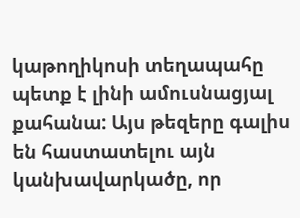կաթողիկոսի տեղապահը պետք է լինի ամուսնացյալ քահանա: Այս թեզերը գալիս են հաստատելու այն կանխավարկածը, որ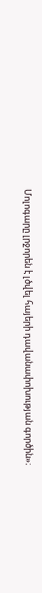Մոլոգարը լրջորեն է լծվել հայերի դավանափոխության գործին»։